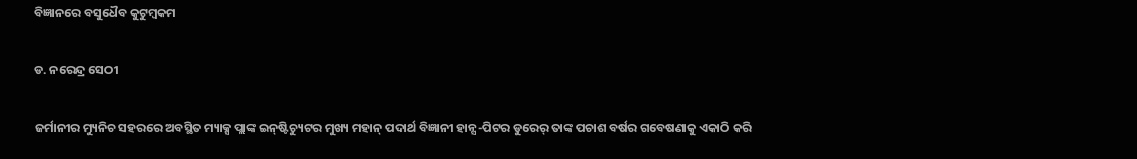ବିଜ୍ଞାନରେ ବସୁଧୈବ କୁଟୁମ୍ବକମ

ଡ. ନରେନ୍ଦ୍ର ସେଠୀ

ଜର୍ମାନୀର ମ୍ୟୁନିଚ ସହରରେ ଅବସ୍ଥିତ ମ୍ୟାକ୍ସ ପ୍ଲାଙ୍କ ଇନ୍‌ଷ୍ଟିଚ୍ୟୁଟର ମୁଖ୍ୟ ମହାନ୍‌ ପଦାର୍ଥ ବିଜ୍ଞାନୀ ହାନ୍ସ-ପିଟର ଡୁରେର୍‌ ତାଙ୍କ ପଚାଶ ବର୍ଷର ଗବେଷଣାକୁ ଏକାଠି କରି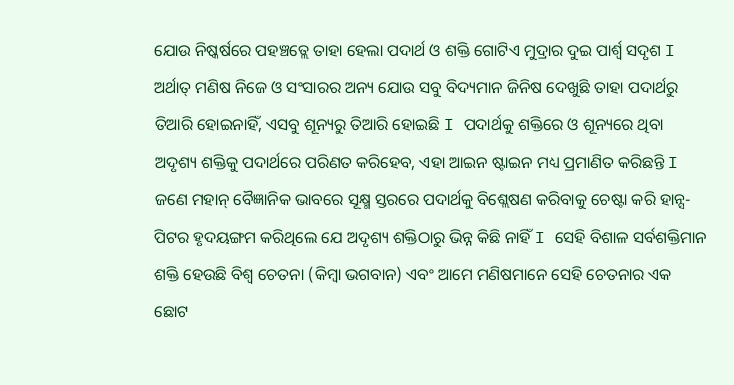ଯୋଉ ନିଷ୍କର୍ଷରେ ପହଞ୍ଚତ୍ଲେ ତାହା ହେଲା ପଦାର୍ଥ ଓ ଶକ୍ତି ଗୋଟିଏ ମୁଦ୍ରାର ଦୁଇ ପାର୍ଶ୍ୱ ସଦୃଶ I ଅର୍ଥାତ୍‌ ମଣିଷ ନିଜେ ଓ ସଂସାରର ଅନ୍ୟ ଯୋଉ ସବୁ ବିଦ୍ୟମାନ ଜିନିଷ ଦେଖୁଛି ତାହା ପଦାର୍ଥରୁ ତିଆରି ହୋଇନାହିଁ, ଏସବୁ ଶୂନ୍ୟରୁ ତିଆରି ହୋଇଛି I ପଦାର୍ଥକୁ ଶକ୍ତିରେ ଓ ଶୂନ୍ୟରେ ଥିବା ଅଦୃଶ୍ୟ ଶକ୍ତିକୁ ପଦାର୍ଥରେ ପରିଣତ କରିହେବ, ଏହା ଆଇନ ଷ୍ଟାଇନ ମଧ୍ୟ ପ୍ରମାଣିତ କରିଛନ୍ତି I ଜଣେ ମହାନ୍‌ ବୈଜ୍ଞାନିକ ଭାବରେ ସୂକ୍ଷ୍ମ ସ୍ତରରେ ପଦାର୍ଥକୁ ବିଶ୍ଲେଷଣ କରିବାକୁ ଚେଷ୍ଟା କରି ହାନ୍ସ-ପିଟର ହୃଦୟଙ୍ଗମ କରିଥିଲେ ଯେ ଅଦୃଶ୍ୟ ଶକ୍ତିଠାରୁ ଭିନ୍ନ କିଛି ନାହିଁ I ସେହି ବିଶାଳ ସର୍ବଶକ୍ତିମାନ ଶକ୍ତି ହେଉଛି ବିଶ୍ୱ ଚେତନା (କିମ୍ବା ଭଗବାନ) ଏବଂ ଆମେ ମଣିଷମାନେ ସେହି ଚେତନାର ଏକ ଛୋଟ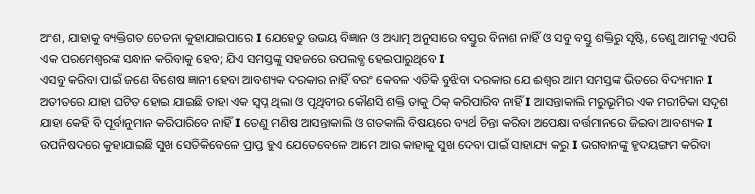ଅଂଶ, ଯାହାକୁ ବ୍ୟକ୍ତିଗତ ଚେତନା କୁହାଯାଇପାରେ I ଯେହେତୁ ଉଭୟ ବିଜ୍ଞାନ ଓ ଅଧ୍ୟାତ୍ମ ଅନୁସାରେ ବସ୍ତୁର ବିନାଶ ନାହିଁ ଓ ସବୁ ବସ୍ତୁ ଶକ୍ତିରୁ ସୃଷ୍ଟି, ତେଣୁ ଆମକୁ ଏପରି ଏକ ପରମେଶ୍ୱରଙ୍କ ସନ୍ଧାନ କରିବାକୁ ହେବ; ଯିଏ ସମସ୍ତଙ୍କୁ ସହଜରେ ଉପଲବ୍ଧ ହେଇପାରୁଥିବେ I
ଏସବୁ କରିବା ପାଇଁ ଜଣେ ବିଶେଷ ଜ୍ଞାନୀ ହେବା ଆବଶ୍ୟକ ଦରକାର ନାହିଁ ବରଂ କେବଳ ଏତିକି ବୁଝିବା ଦରକାର ଯେ ଈଶ୍ୱର ଆମ ସମସ୍ତଙ୍କ ଭିତରେ ବିଦ୍ୟମାନ I ଅତୀତରେ ଯାହା ଘଟିତ ହୋଇ ଯାଇଛି ତାହା ଏକ ସ୍ବପ୍ନ ଥିଲା ଓ ପୃଥିବୀର କୌଣସି ଶକ୍ତି ତାକୁ ଠିକ୍‌ କରିପାରିବ ନାହିଁ I ଆସନ୍ତାକାଲି ମରୁଭୂମିର ଏକ ମରୀଚିକା ସଦୃଶ ଯାହା କେହି ବି ପୂର୍ବାନୁମାନ କରିପାରିବେ ନାହିଁ I ତେଣୁ ମଣିଷ ଆସନ୍ତାକାଲି ଓ ଗତକାଲି ବିଷୟରେ ବ୍ୟର୍ଥ ଚିନ୍ତା କରିବା ଅପେକ୍ଷା ବର୍ତ୍ତମାନରେ ଜିଇବା ଆବଶ୍ୟକ I
ଉପନିଷଦରେ କୁହାଯାଇଛି ସୁଖ ସେତିକିବେଳେ ପ୍ରାପ୍ତ ହୁଏ ଯେତେବେଳେ ଆମେ ଆଉ କାହାକୁ ସୁଖ ଦେବା ପାଇଁ ସାହାଯ୍ୟ କରୁ I ଭଗବାନଙ୍କୁ ହୃଦୟଙ୍ଗମ କରିବା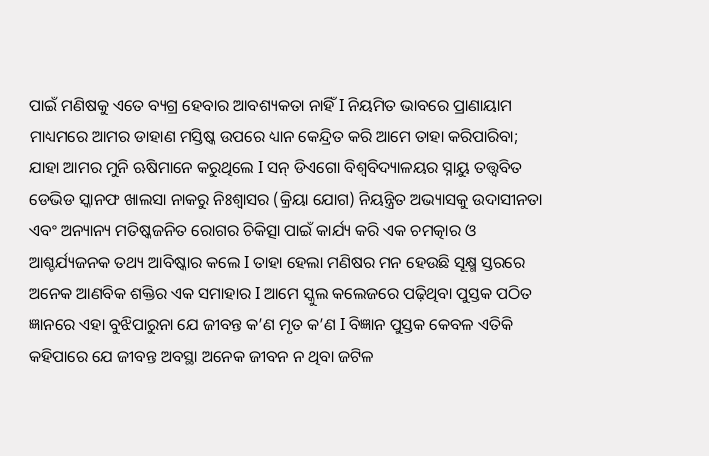ପାଇଁ ମଣିଷକୁ ଏତେ ବ୍ୟଗ୍ର ହେବାର ଆବଶ୍ୟକତା ନାହିଁ I ନିୟମିତ ଭାବରେ ପ୍ରାଣାୟାମ ମାଧ୍ୟମରେ ଆମର ଡାହାଣ ମସ୍ତିଷ୍କ ଉପରେ ଧ୍ୟାନ କେନ୍ଦ୍ରିତ କରି ଆମେ ତାହା କରିପାରିବା; ଯାହା ଆମର ମୁନି ଋଷିମାନେ କରୁଥିଲେ I ସନ୍‌ ଡିଏଗୋ ବିଶ୍ୱବିଦ୍ୟାଳୟର ସ୍ନାୟୁ ତତ୍ତ୍ୱବିତ ଡେଭିଡ ସ୍କାନଫ ଖାଲସା ନାକରୁ ନିଃଶ୍ୱାସର (କ୍ରିୟା ଯୋଗ) ନିୟନ୍ତ୍ରିତ ଅଭ୍ୟାସକୁ ଉଦାସୀନତା ଏବଂ ଅନ୍ୟାନ୍ୟ ମତିଷ୍କଜନିତ ରୋଗର ଚିକିତ୍ସା ପାଇଁ କାର୍ଯ୍ୟ କରି ଏକ ଚମତ୍କାର ଓ ଆଶ୍ଚର୍ଯ୍ୟଜନକ ତଥ୍ୟ ଆବିଷ୍କାର କଲେ I ତାହା ହେଲା ମଣିଷର ମନ ହେଉଛି ସୂକ୍ଷ୍ମ ସ୍ତରରେ ଅନେକ ଆଣବିକ ଶକ୍ତିର ଏକ ସମାହାର I ଆମେ ସ୍କୁଲ କଲେଜରେ ପଢ଼ିଥିବା ପୁସ୍ତକ ପଠିତ ଜ୍ଞାନରେ ଏହା ବୁଝିପାରୁନା ଯେ ଜୀବନ୍ତ କ’ଣ ମୃତ କ’ଣ I ବିଜ୍ଞାନ ପୁସ୍ତକ କେବଳ ଏତିକି କହିପାରେ ଯେ ଜୀବନ୍ତ ଅବସ୍ଥା ଅନେକ ଜୀବନ ନ ଥିବା ଜଟିଳ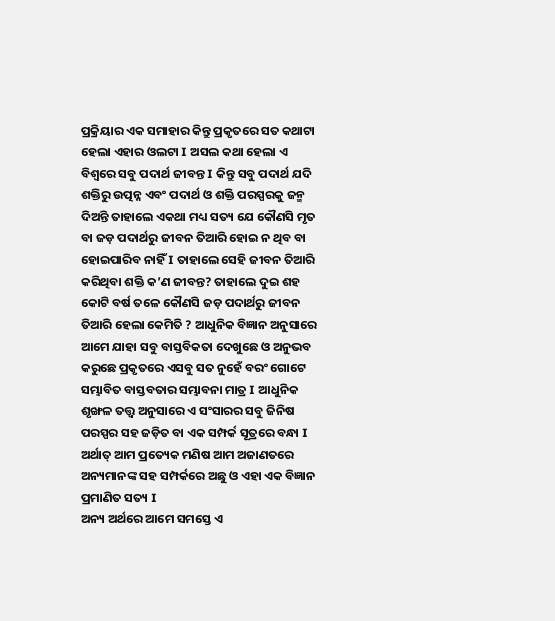ପ୍ରକ୍ରିୟାର ଏକ ସମାହାର କିନ୍ତୁ ପ୍ରକୃତରେ ସତ କଥାଟା ହେଲା ଏହାର ଓଲଟା I ଅସଲ କଥା ହେଲା ଏ ବିଶ୍ୱରେ ସବୁ ପଦାର୍ଥ ଜୀବନ୍ତ I କିନ୍ତୁ ସବୁ ପଦାର୍ଥ ଯଦି ଶକ୍ତିରୁ ଉତ୍ପନ୍ନ ଏବଂ ପଦାର୍ଥ ଓ ଶକ୍ତି ପରସ୍ପରକୁ ଜନ୍ମ ଦିଅନ୍ତି ତାହାଲେ ଏକଥା ମଧ୍ୟ ସତ୍ୟ ଯେ କୌଣସି ମୃତ ବା ଜଡ଼ ପଦାର୍ଥରୁ ଜୀବନ ତିଆରି ହୋଇ ନ ଥିବ ବା ହୋଇପାରିବ ନାହିଁ I ତାହାଲେ ସେହି ଜୀବନ ତିଆରି କରିଥିବା ଶକ୍ତି କ’ଣ ଜୀବନ୍ତ? ତାହାଲେ ଦୁଇ ଶହ କୋଟି ବର୍ଷ ତଳେ କୌଣସି ଜଡ଼ ପଦାର୍ଥରୁ ଜୀବନ ତିଆରି ହେଲା କେମିତି ? ଆଧୁନିକ ବିଜ୍ଞାନ ଅନୁସାରେ ଆମେ ଯାହା ସବୁ ବାସ୍ତବିକତା ଦେଖୁଛେ ଓ ଅନୁଭବ କରୁଛେ ପ୍ରକୃତରେ ଏସବୁ ସତ ନୁହେଁ ବରଂ ଗୋଟେ ସମ୍ଭାବିତ ବାସ୍ତବତାର ସମ୍ଭାବନା ମାତ୍ର I ଆଧୁନିକ ଶୃଙ୍ଖଳ ତତ୍ତ୍ୱ ଅନୁସାରେ ଏ ସଂସାରର ସବୁ ଜିନିଷ ପରସ୍ପର ସହ ଜଡ଼ିତ ବା ଏକ ସମ୍ପର୍କ ସୂତ୍ରରେ ବନ୍ଧା I ଅର୍ଥାତ୍‌ ଆମ ପ୍ରତ୍ୟେକ ମଣିଷ ଆମ ଅଜାଣତରେ ଅନ୍ୟମାନଙ୍କ ସହ ସମ୍ପର୍କରେ ଅଛୁ ଓ ଏହା ଏକ ବିଜ୍ଞାନ ପ୍ରମାଣିତ ସତ୍ୟ I
ଅନ୍ୟ ଅର୍ଥରେ ଆମେ ସମସ୍ତେ ଏ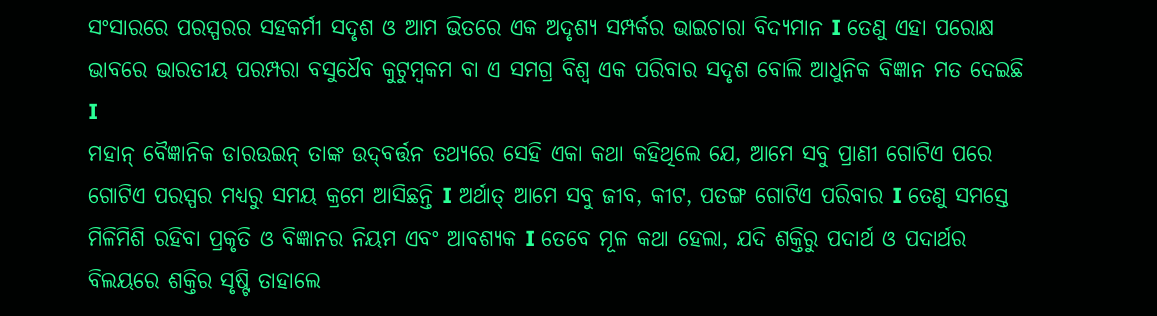ସଂସାରରେ ପରସ୍ପରର ସହକର୍ମୀ ସଦୃଶ ଓ ଆମ ଭିତରେ ଏକ ଅଦୃଶ୍ୟ ସମ୍ପର୍କର ଭାଇଚାରା ବିଦ୍ୟମାନ I ତେଣୁ ଏହା ପରୋକ୍ଷ ଭାବରେ ଭାରତୀୟ ପରମ୍ପରା ବସୁଧୈବ କୁଟୁମ୍ବକମ ବା ଏ ସମଗ୍ର ବିଶ୍ୱ ଏକ ପରିବାର ସଦୃଶ ବୋଲି ଆଧୁନିକ ବିଜ୍ଞାନ ମତ ଦେଇଛି I
ମହାନ୍‌ ବୈଜ୍ଞାନିକ ଡାରଉଇନ୍‌ ତାଙ୍କ ଉଦ୍‌ବର୍ତ୍ତନ ତଥ୍ୟରେ ସେହି ଏକା କଥା କହିଥିଲେ ଯେ, ଆମେ ସବୁ ପ୍ରାଣୀ ଗୋଟିଏ ପରେ ଗୋଟିଏ ପରସ୍ପର ମଧ୍ୟରୁ ସମୟ କ୍ରମେ ଆସିଛନ୍ତି I ଅର୍ଥାତ୍‌ ଆମେ ସବୁ ଜୀବ, କୀଟ, ପତଙ୍ଗ ଗୋଟିଏ ପରିବାର I ତେଣୁ ସମସ୍ତେ ମିଳିମିଶି ରହିବା ପ୍ରକୃତି ଓ ବିଜ୍ଞାନର ନିୟମ ଏବଂ ଆବଶ୍ୟକ I ତେବେ ମୂଳ କଥା ହେଲା, ଯଦି ଶକ୍ତିରୁ ପଦାର୍ଥ ଓ ପଦାର୍ଥର ବିଲୟରେ ଶକ୍ତିର ସୃଷ୍ଟି ତାହାଲେ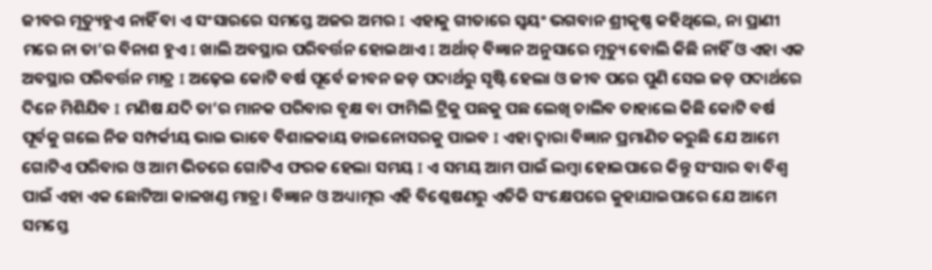ଜୀବର ମୃତ୍ୟୁହୁଏ ନାହିଁ ବା ଏ ସଂସାରରେ ସମସ୍ତେ ଅଜର ଅମର I ଏହାକୁ ଗୀତାରେ ସ୍ବୟଂ ଭଗବାନ ଶ୍ରୀକୃଷ୍ଣ କହିଥିଲେ, ନା ପ୍ରାଣୀ ମରେ ନା ତା’ର ବିନାଶ ହୁଏ I ଖାଲି ଅବସ୍ଥାର ପରିବର୍ତ୍ତନ ହୋଇଥାଏ I ଅର୍ଥାତ୍‌ ବିଜ୍ଞାନ ଅନୁସାରେ ମୃତ୍ୟୁ ବୋଲି କିଛି ନାହିଁ ଓ ଏହା ଏକ ଅବସ୍ଥାର ପରିବର୍ତ୍ତନ ମାତ୍ର I ଅଢ଼େଇ କୋଟି ବର୍ଷ ପୂର୍ବେ ଜୀବନ ଜଡ଼ ପଦାର୍ଥରୁ ସୃଷ୍ଟି ହେଲା ଓ ଜୀବ ପରେ ପୁଣି ସେଇ ଜଡ଼ ପଦାର୍ଥରେ ଦିନେ ମିଶିଯିବ I ମଣିଷ ଯଦି ତା’ର ମାନକ ପରିବାର ବୃକ୍ଷ ବା ଫାମିଲି ଟ୍ରିକୁ ପଛକୁ ପଛ ଲେଖି ଚାଲିବ ତାହାଲେ କିଛି କୋଟି ବର୍ଷ ପୂର୍ବକୁ ଗଲେ ନିଜ ସମ୍ପର୍କୀୟ ଭାଇ ଭାବେ ବିଶାଳକାୟ ଡାଇନୋସରକୁ ପାଇବ I ଏହା ଦ୍ୱାରା ବିଜ୍ଞାନ ପ୍ରମାଣିତ କରୁଛି ଯେ ଆମେ ଗୋଟିଏ ପରିବାର ଓ ଆମ ଭିତରେ ଗୋଟିଏ ଫରକ ହେଲା ସମୟ I ଏ ସମୟ ଆମ ପାଇଁ ଲମ୍ବା ହୋଇପାରେ କିନ୍ତୁ ସଂସାର ବା ବିଶ୍ୱ ପାଇଁ ଏହା ଏକ ଛୋଟିଆ କାଳଖଣ୍ଡ ମାତ୍ର। ବିଜ୍ଞାନ ଓ ଅଧ୍ୟାତ୍ମର ଏହି ବିଶ୍ଳେଷଣରୁ ଏତିକି ସଂକ୍ଷେପରେ କୁହାଯାଇପାରେ ଯେ ଆମେ ସମସ୍ତେ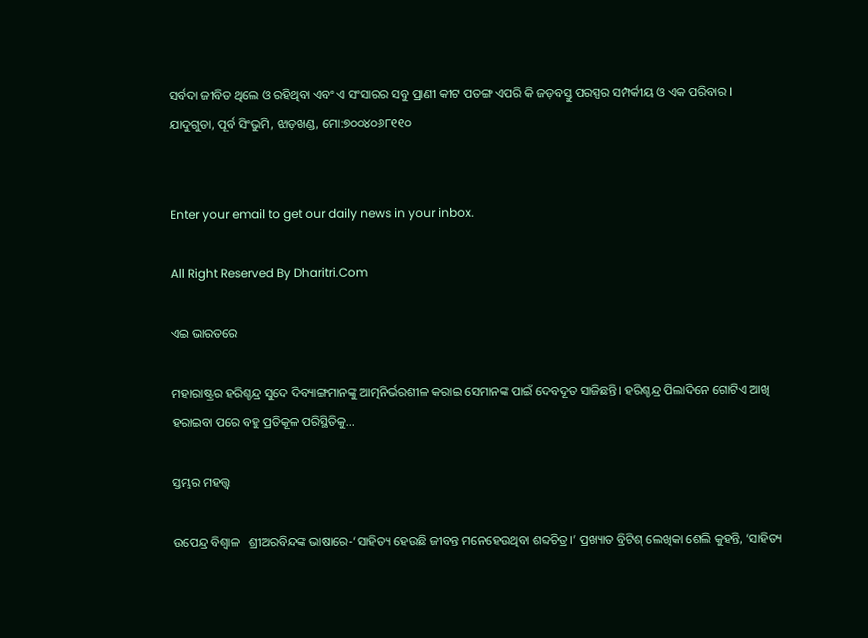ସର୍ବଦା ଜୀବିତ ଥିଲେ ଓ ରହିଥିବା ଏବଂ ଏ ସଂସାରର ସବୁ ପ୍ରାଣୀ କୀଟ ପତଙ୍ଗ ଏପରି କି ଜଡ଼ବସ୍ତୁ ପରସ୍ପର ସମ୍ପର୍କୀୟ ଓ ଏକ ପରିବାର I
ଯାଦୁଗୁଡା, ପୂର୍ବ ସିଂଭୁମି, ଝାଡ଼ଖଣ୍ଡ, ମୋ:୭୦୦୪୦୬୮୧୧୦


Enter your email to get our daily news in your inbox.

All Right Reserved By Dharitri.Com

ଏଇ ଭାରତରେ

ମହାରାଷ୍ଟ୍ରର ହରିଶ୍ଚନ୍ଦ୍ର ସୁଦେ ଦିବ୍ୟାଙ୍ଗମାନଙ୍କୁ ଆତ୍ମନିର୍ଭରଶୀଳ କରାଇ ସେମାନଙ୍କ ପାଇଁ ଦେବଦୂତ ସାଜିଛନ୍ତି। ହରିଶ୍ଚନ୍ଦ୍ର ପିଲାଦିନେ ଗୋଟିଏ ଆଖି ହରାଇବା ପରେ ବହୁ ପ୍ରତିକୂଳ ପରିସ୍ଥିତିକୁ...

ସ୍ତମ୍ଭର ମହତ୍ତ୍ୱ

ଉପେନ୍ଦ୍ର ବିଶ୍ୱାଳ   ଶ୍ରୀଅରବିନ୍ଦଙ୍କ ଭାଷାରେ-‘ସାହିତ୍ୟ ହେଉଛି ଜୀବନ୍ତ ମନେହେଉଥିବା ଶବ୍ଦଚିତ୍ର।’ ପ୍ରଖ୍ୟାତ ବ୍ରିଟିଶ୍‌ ଲେଖିକା ଶେଲି କୁହନ୍ତି, ‘ସାହିତ୍ୟ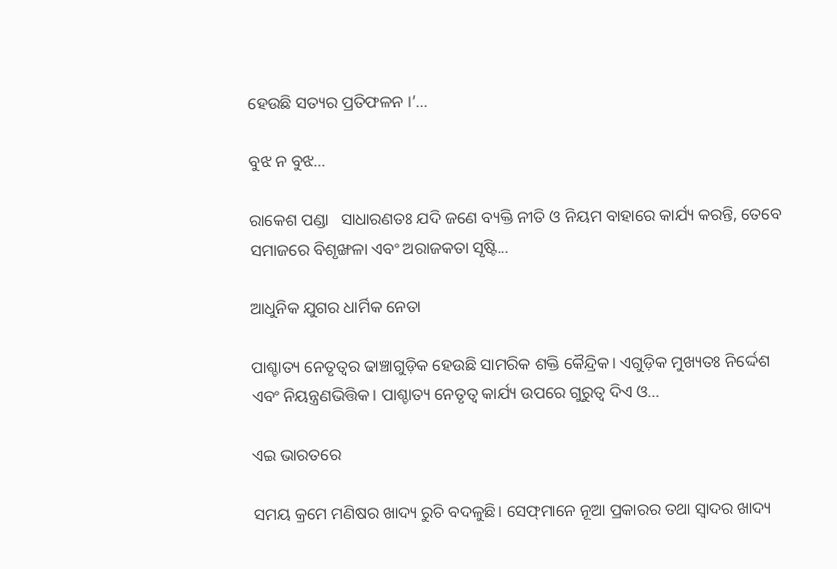ହେଉଛି ସତ୍ୟର ପ୍ରତିଫଳନ ।’...

ବୁଝ ନ ବୁଝ…

ରାକେଶ ପଣ୍ଡା   ସାଧାରଣତଃ ଯଦି ଜଣେ ବ୍ୟକ୍ତି ନୀତି ଓ ନିୟମ ବାହାରେ କାର୍ଯ୍ୟ କରନ୍ତି, ତେବେ ସମାଜରେ ବିଶୃଙ୍ଖଳା ଏବଂ ଅରାଜକତା ସୃଷ୍ଟି...

ଆଧୁନିକ ଯୁଗର ଧାର୍ମିକ ନେତା

ପାଶ୍ଚାତ୍ୟ ନେତୃତ୍ୱର ଢାଞ୍ଚାଗୁଡ଼ିକ ହେଉଛି ସାମରିକ ଶକ୍ତି କୈନ୍ଦ୍ରିକ। ଏଗୁଡ଼ିକ ମୁଖ୍ୟତଃ ନିର୍ଦ୍ଦେଶ ଏବଂ ନିୟନ୍ତ୍ରଣଭିତ୍ତିକ। ପାଶ୍ଚାତ୍ୟ ନେତୃତ୍ୱ କାର୍ଯ୍ୟ ଉପରେ ଗୁରୁତ୍ୱ ଦିଏ ଓ...

ଏଇ ଭାରତରେ

ସମୟ କ୍ରମେ ମଣିଷର ଖାଦ୍ୟ ରୁଚି ବଦଳୁଛି। ସେଫ୍‌ମାନେ ନୂଆ ପ୍ରକାରର ତଥା ସ୍ବାଦର ଖାଦ୍ୟ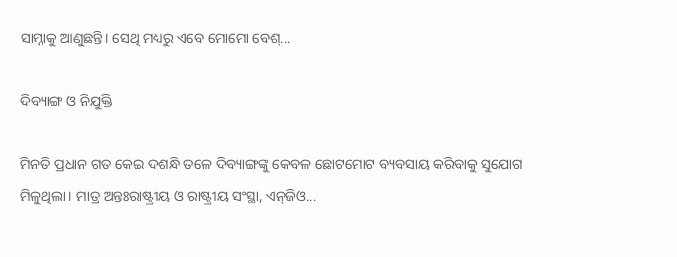ସାମ୍ନାକୁ ଆଣୁଛନ୍ତି। ସେଥି ମଧ୍ୟରୁ ଏବେ ମୋମୋ ବେଶ୍‌...

ଦିବ୍ୟାଙ୍ଗ ଓ ନିଯୁକ୍ତି

ମିନତି ପ୍ରଧାନ ଗତ କେଇ ଦଶନ୍ଧି ତଳେ ଦିବ୍ୟାଙ୍ଗଙ୍କୁ କେବଳ ଛୋଟମୋଟ ବ୍ୟବସାୟ କରିବାକୁ ସୁଯୋଗ ମିଳୁଥିଲା। ମାତ୍ର ଅନ୍ତଃରାଷ୍ଟ୍ରୀୟ ଓ ରାଷ୍ଟ୍ରୀୟ ସଂସ୍ଥା, ଏନ୍‌ଜିଓ...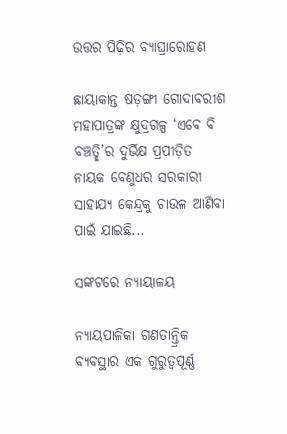ଉତ୍ତର ପିଢ଼ିର ବ୍ୟାଘ୍ରାରୋହଣ

ଛାୟାକାନ୍ତ ଷଡ଼ଙ୍ଗୀ ଗୋଦାବରୀଶ ମହାପାତ୍ରଙ୍କ କ୍ଷୁଦ୍ରଗଳ୍ପ ‘ଏବେ ବି ବଞ୍ଚତ୍ଛି’ର ଦୁର୍ଭିକ୍ଷ ପ୍ରପୀଡ଼ିତ ନାୟକ ବେଣୁଧର ସରକାରୀ ସାହାଯ୍ୟ କେନ୍ଦ୍ରକୁ ଚାଉଳ ଆଣିବା ପାଇଁ ଯାଇଛି...

ସଙ୍କଟରେ ନ୍ୟାୟାଳୟ

ନ୍ୟାୟପାଳିକା ଗଣତାନ୍ତ୍ରିକ ବ୍ୟବସ୍ଥାର ଏକ ଗୁରୁତ୍ୱପୂର୍ଣ୍ଣ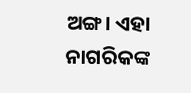ଅଙ୍ଗ। ଏହା ନାଗରିକଙ୍କ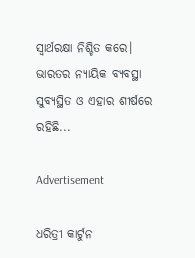ସ୍ବାର୍ଥରକ୍ଷା ନିଶ୍ଚିତ କରେ। ଭାରତର ନ୍ୟାୟିକ ବ୍ୟବସ୍ଥା ସୁବ୍ୟସ୍ଥିତ ଓ ଏହାର ଶୀର୍ଷରେ ରହିଛି...

Advertisement

ଧରିତ୍ରୀ କାର୍ଟୁନ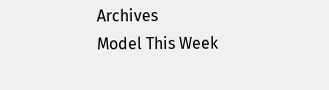Archives
Model This Week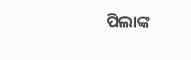ପିଲାଙ୍କ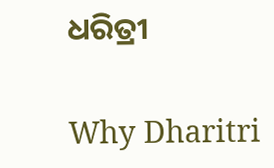ଧରିତ୍ରୀ

Why Dharitri